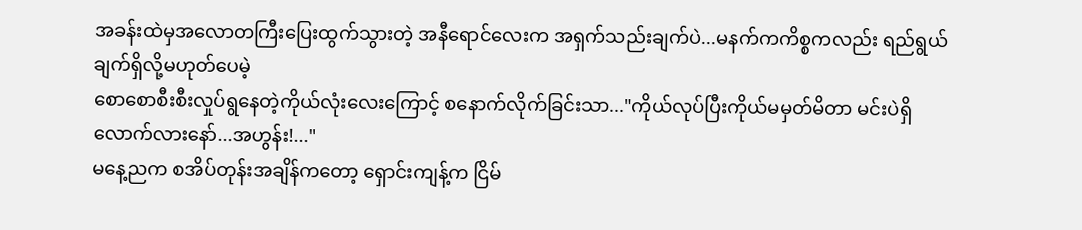အခန်းထဲမှအလောတကြီးပြေးထွက်သွားတဲ့ အနီရောင်လေးက အရှက်သည်းချက်ပဲ...မနက်ကကိစ္စကလည်း ရည်ရွယ်ချက်ရှိလို့မဟုတ်ပေမဲ့
စောစောစီးစီးလှုပ်ရွနေတဲ့ကိုယ်လုံးလေးကြောင့် စနောက်လိုက်ခြင်းသာ..."ကိုယ်လုပ်ပြီးကိုယ်မမှတ်မိတာ မင်းပဲရှိလောက်လားနော်...အဟွန်း!..."
မနေ့ညက စအိပ်တုန်းအချိန်ကတော့ ရှောင်းကျန့်က ငြိမ်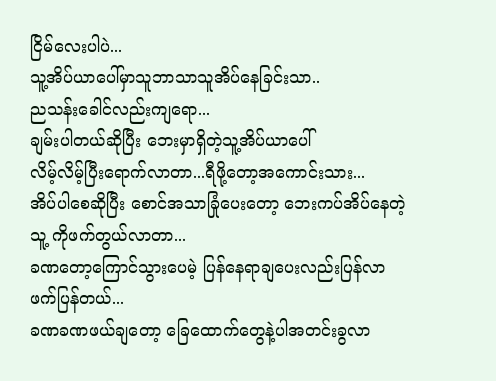ငြိမ်လေးပါပဲ...
သူ့အိပ်ယာပေါ်မှာသူဘာသာသူအိပ်နေခြင်းသာ..
ညသန်းခေါင်လည်းကျရော...
ချမ်းပါတယ်ဆိုပြီး ဘေးမှာရှိတဲ့သူ့အိပ်ယာပေါ်
လိမ့်လိမ့်ပြီးရောက်လာတာ...ရီဖို့တော့အကောင်းသား...
အိပ်ပါစေဆိုပြီး စောင်အသာခြုံပေးတော့ ဘေးကပ်အိပ်နေတဲ့သူ့ ကိုဖက်တွယ်လာတာ...
ခဏတော့ကြောင်သွားပေမဲ့ ပြန်နေရာချပေးလည်းပြန်လာဖက်ပြန်တယ်...
ခဏခဏဖယ်ချတော့ ခြေထောက်တွေနဲ့ပါအတင်းခွလာ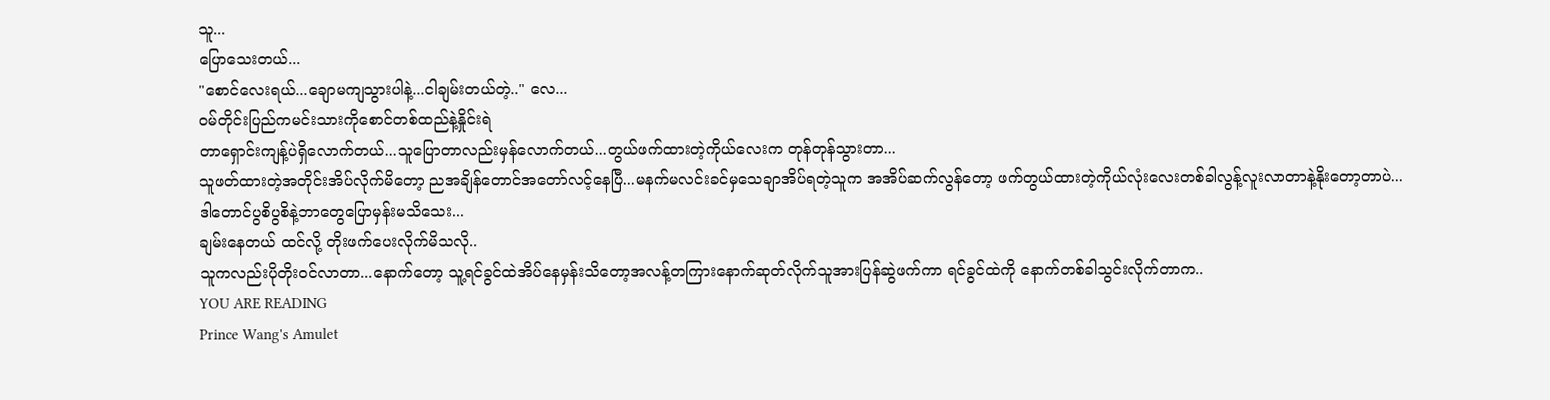သူ...
ပြောသေးတယ်...
"စောင်လေးရယ်...ချောမကျသွားပါနဲ့...ငါချမ်းတယ်တဲ့.." လေ...
ဝမ်တိုင်းပြည်ကမင်းသားကိုစောင်တစ်ထည်နဲ့နှိုင်းရဲ
တာရှောင်းကျန့်ပဲရှိလောက်တယ်...သူပြောတာလည်းမှန်လောက်တယ်...တွယ်ဖက်ထားတဲ့ကိုယ်လေးက တုန်တုန်သွားတာ...
သူဖတ်ထားတဲ့အတိုင်းအိပ်လိုက်မိတော့ ညအချိန်တောင်အတော်လင့်နေပြီ...မနက်မလင်းခင်မှသေချာအိပ်ရတဲ့သူက အအိပ်ဆက်လွန်တော့ ဖက်တွယ်ထားတဲ့ကိုယ်လုံးလေးတစ်ခါလွန့်လူးလာတာနဲ့နိုးတော့တာပဲ...
ဒါတောင်ပွစိပွစိနဲ့ဘာတွေပြောမှန်းမသိသေး...
ချမ်းနေတယ် ထင်လို့ တိုးဖက်ပေးလိုက်မိသလို..
သူကလည်းပိုတိုးဝင်လာတာ...နောက်တော့ သူ့ရင်ခွင်ထဲအိပ်နေမှန်းသိတော့အလန့်တကြားနောက်ဆုတ်လိုက်သူအားပြန်ဆွဲဖက်ကာ ရင်ခွင်ထဲကို နောက်တစ်ခါသွင်းလိုက်တာက..
YOU ARE READING
Prince Wang's Amulet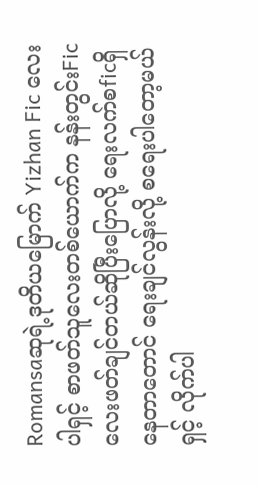Romansaဆုရဲ့ဒုတိယမြောက် Yizhan Fic လေးပါရှင့် စာဖတ်သူလေးတစ်ယောက်က နန်းတွင်းFicလေးဖတ်ချင်တယ်ဆိုပြီးပြောလို့ ရေးလက်စficရှိနေတာတောင် ရေးချင်လွန်းလို့ စရေးပါတော့မယ်ရှင့် လိုက်ပါ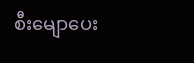စီးမျောပေး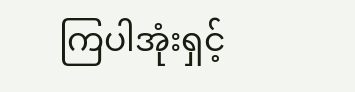ကြပါအုံးရှင့်